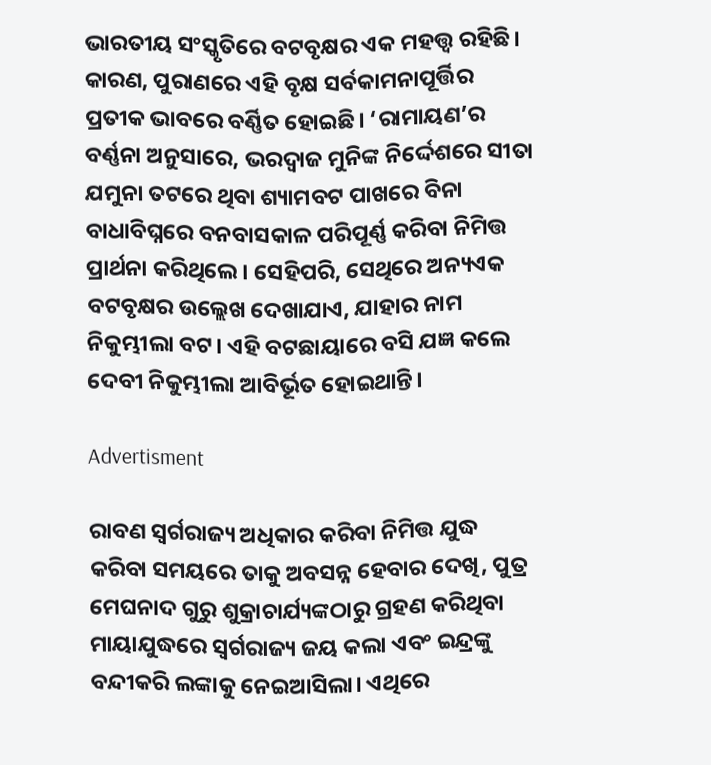ଭାରତୀୟ ସଂସ୍କୃତିରେ ବଟବୃକ୍ଷର ଏକ ମହତ୍ତ୍ବ ରହିଛି। କାରଣ, ପୁରାଣରେ ଏହି ବୃକ୍ଷ ସର୍ବକାମନାପୂର୍ତ୍ତିର ପ୍ରତୀକ ଭାବରେ ବର୍ଣ୍ଣିତ ହୋଇଛି। ‘ରାମାୟଣ’ର ବର୍ଣ୍ଣନା ଅନୁସାରେ, ଭରଦ୍ବାଜ ମୁନିଙ୍କ ନିର୍ଦ୍ଦେଶରେ ସୀତା ଯମୁନା ତଟରେ ଥିବା ଶ୍ୟାମବଟ ପାଖରେ ବିନା ବାଧାବିଘ୍ନରେ ବନବାସକାଳ ପରିପୂର୍ଣ୍ଣ କରିବା ନିମିତ୍ତ ପ୍ରାର୍ଥନା କରିଥିଲେ। ସେହିପରି, ସେଥିରେ ଅନ୍ୟଏକ ବଟବୃକ୍ଷର ଉଲ୍ଲେଖ ଦେଖାଯାଏ, ଯାହାର ନାମ ନିକୁମ୍ଭୀଲା ବଟ। ଏହି ବଟଛାୟାରେ ବସି ଯଜ୍ଞ କଲେ ଦେବୀ ନିକୁମ୍ଭୀଲା ଆବିର୍ଭୂତ ହୋଇଥାନ୍ତି।

Advertisment

ରାବଣ ସ୍ବର୍ଗରାଜ୍ୟ ଅଧିକାର କରିବା ନିମିତ୍ତ ଯୁଦ୍ଧ କରିବା ସମୟରେ ତାକୁ ଅବସନ୍ନ ହେବାର ଦେଖି, ପୁତ୍ର ମେଘନାଦ ଗୁରୁ ଶୁକ୍ରାଚାର୍ଯ୍ୟଙ୍କଠାରୁ ଗ୍ରହଣ କରିଥିବା ମାୟାଯୁଦ୍ଧରେ ସ୍ବର୍ଗରାଜ୍ୟ ଜୟ କଲା ଏବଂ ଇନ୍ଦ୍ରଙ୍କୁ ବନ୍ଦୀକରି ଲଙ୍କାକୁ ନେଇଆସିଲା। ଏଥିରେ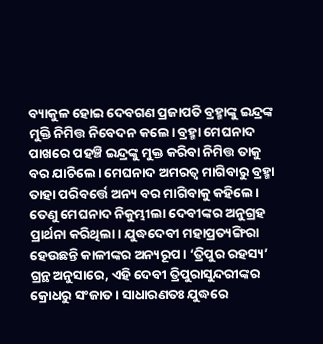ବ୍ୟାକୁଳ ହୋଇ ଦେବଗଣ ପ୍ରଜାପତି ବ୍ରହ୍ମାଙ୍କୁ ଇନ୍ଦ୍ରଙ୍କ ମୁକ୍ତି ନିମିତ୍ତ ନିବେଦନ କଲେ। ବ୍ରହ୍ମା ମେଘନାଦ ପାଖରେ ପହଞ୍ଚି ଇନ୍ଦ୍ରଙ୍କୁ ମୁକ୍ତ କରିବା ନିମିତ୍ତ ତାକୁ ବର ଯାଚିଲେ। ମେଘନାଦ ଅମରତ୍ବ ମାଗିବାରୁ ବ୍ରହ୍ମା ତାହା ପରିବର୍ତ୍ତେ ଅନ୍ୟ ବର ମାଗିବାକୁ କହିଲେ। ତେଣୁ ମେଘନାଦ ନିକୁମ୍ଭୀଲା ଦେବୀଙ୍କର ଅନୁଗ୍ରହ ପ୍ରାର୍ଥନା କରିଥିଲା। ଯୁଦ୍ଧଦେବୀ ମହାପ୍ରତ୍ୟଙ୍ଗିରା ହେଉଛନ୍ତି କାଳୀଙ୍କର ଅନ୍ୟରୂପ। ‘ତ୍ରିପୁର ରହସ୍ୟ’ ଗ୍ରନ୍ଥ ଅନୁସାରେ, ଏହି ଦେବୀ ତ୍ରିପୁରାସୁନ୍ଦରୀଙ୍କର କ୍ରୋଧରୁ ସଂଜାତ। ସାଧାରଣତଃ ଯୁଦ୍ଧରେ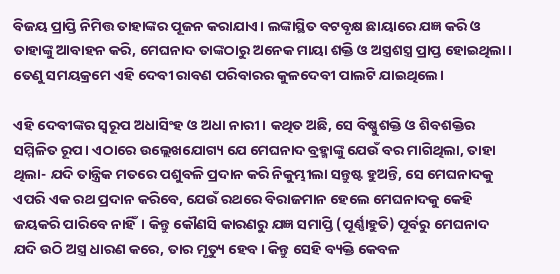ବିଜୟ ପ୍ରାପ୍ତି ନିମିତ୍ତ ତାହାଙ୍କର ପୂଜନ କରାଯାଏ। ଲଙ୍କାସ୍ଥିତ ବଟବୃକ୍ଷ ଛାୟାରେ ଯଜ୍ଞ କରି ଓ ତାହାଙ୍କୁ ଆବାହନ କରି, ମେଘନାଦ ତାଙ୍କଠାରୁ ଅନେକ ମାୟା ଶକ୍ତି ଓ ଅସ୍ତ୍ରଶସ୍ତ୍ର ପ୍ରାପ୍ତ ହୋଇଥିଲା। ତେଣୁ ସମୟକ୍ରମେ ଏହି ଦେବୀ ରାବଣ ପରିବାରର କୁଳଦେବୀ ପାଲଟି ଯାଇଥିଲେ।

ଏହି ଦେବୀଙ୍କର ସ୍ବରୂପ ଅଧାସିଂହ ଓ ଅଧା ନାରୀ। କଥିତ ଅଛି, ସେ ବିଷ୍ଣୁଶକ୍ତି ଓ ଶିବଶକ୍ତିର ସମ୍ମିଳିତ ରୂପ। ଏଠାରେ ଉଲ୍ଲେଖଯୋଗ୍ୟ ଯେ ମେଘନାଦ ବ୍ରହ୍ମାଙ୍କୁ ଯେଉଁ ବର ମାଗିଥିଲା, ତାହା ଥିଲା- ଯଦି ତାନ୍ତ୍ରିକ ମତରେ ପଶୁବଳି ପ୍ରଦାନ କରି ନିକୁମ୍ଭୀଲା ସନ୍ତୁଷ୍ଟ ହୁଅନ୍ତି, ସେ ମେଘନାଦକୁ ଏପରି ଏକ ରଥ ପ୍ରଦାନ କରିବେ, ଯେଉଁ ରଥରେ ବିରାଜମାନ ହେଲେ ମେଘନାଦକୁ କେହି ଜୟକରି ପାରିବେ ନାହିଁ। କିନ୍ତୁ କୌଣସି କାରଣରୁ ଯଜ୍ଞ ସମାପ୍ତି (ପୂର୍ଣ୍ଣାହୁତି) ପୂର୍ବରୁ ମେଘନାଦ ଯଦି ଉଠି ଅସ୍ତ୍ର ଧାରଣ କରେ, ତାର ମୃତ୍ୟୁ ହେବ। କିନ୍ତୁ ସେହି ବ୍ୟକ୍ତି କେବଳ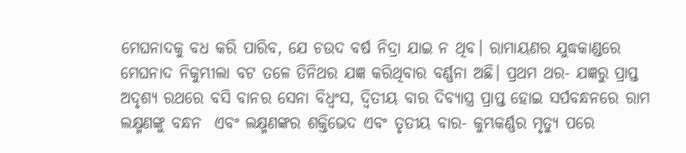ମେଘନାଦକୁ ବଧ କରି ପାରିବ, ଯେ ଚଉଦ ବର୍ଷ ନିଦ୍ରା ଯାଇ ନ ଥିବ। ରାମାୟଣର ଯୁଦ୍ଧକାଣ୍ଡରେ ମେଘନାଦ ନିକୁମ୍ଭୀଲା ବଟ ତଳେ ତିନିଥର ଯଜ୍ଞ କରିଥିବାର ବର୍ଣ୍ଣନା ଅଛି। ପ୍ରଥମ ଥର- ଯଜ୍ଞରୁ ପ୍ରାପ୍ତ ଅଦୃଶ୍ୟ ରଥରେ ବସି ବାନର ସେନା ବିଧ୍ବଂସ, ଦ୍ବିତୀୟ ବାର ଦିବ୍ୟାସ୍ତ୍ର ପ୍ରାପ୍ତ ହୋଇ ସର୍ପବନ୍ଧନରେ ରାମ ଲକ୍ଷ୍ମଣଙ୍କୁ ବନ୍ଧନ  ଏବଂ ଲକ୍ଷ୍ମଣଙ୍କର ଶକ୍ତିଭେଦ ଏବଂ ତୃତୀୟ ବାର- କୁମ୍ଭକର୍ଣ୍ଣର ମୃତ୍ୟୁ ପରେ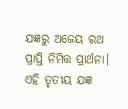ଯଜ୍ଞରୁ ଅଜେୟ ରଥ ପ୍ରାପ୍ତି ନିମିତ୍ତ ପ୍ରାର୍ଥନା। ଏହି ତୃତୀୟ ଯଜ୍ଞ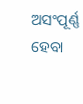ଅସଂପୂର୍ଣ୍ଣ ହେବା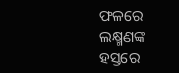ଫଳରେ ଲକ୍ଷ୍ମଣଙ୍କ ହସ୍ତରେ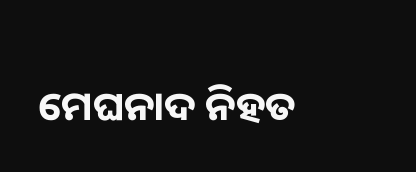ମେଘନାଦ ନିହତ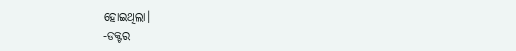ହୋଇଥିଲା।
-ଡକ୍ଟର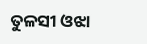ତୁଳସୀ ଓଝା